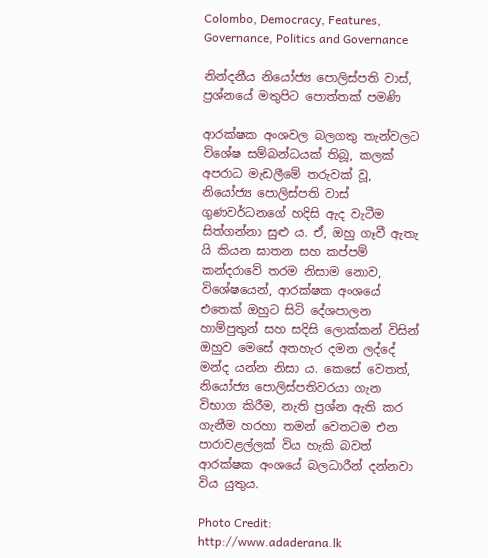Colombo, Democracy, Features, Governance, Politics and Governance

නින්දනීය නියෝජ්‍ය පොලිස්පති වාස්, ප්‍රශ්නයේ මතුපිට පොත්තක් පමණි

ආරක්ෂක අංශවල බලගතු තැන්වලට විශේෂ සම්බන්ධයක් තිබූ, කලක් අපරාධ මැඩලීමේ තරුවක් වූ, නියෝජ්‍ය පොලිස්පති වාස් ගුණවර්ධනගේ හදිසි ඇද වැටීම සිත්ගන්නා සුළු ය. ඒ, ඔහු ගෑවී ඇතැ යි කියන ඝාතන සහ කප්පම් කන්දරාවේ තරම නිසාම නොව, විශේෂයෙන්, ආරක්ෂක අංශයේ එතෙක් ඔහුට සිටි දේශපාලන හාම්පුතුන් සහ සදිසි ලොක්කන් විසින් ඔහුව මෙසේ අතහැර දමන ලද්දේ මන්ද යන්න නිසා ය. කෙසේ වෙතත්, නියෝජ්‍ය පොලිස්පතිවරයා ගැන විභාග කිරීම, නැති ප්‍රශ්න ඇති කර ගැනීම හරහා තමන් වෙතටම එන පාරාවළල්ලක් විය හැකි බවත් ආරක්ෂක අංශයේ බලධාරීන් දන්නවා විය යුතුය.

Photo Credit: http://www.adaderana.lk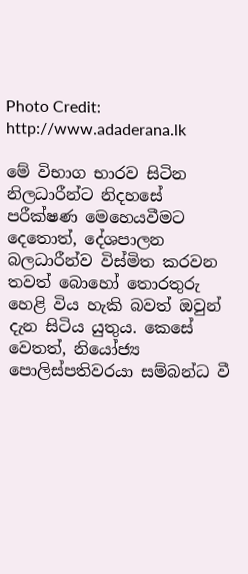Photo Credit: http://www.adaderana.lk

මේ විභාග භාරව සිටින නිලධාරීන්ට නිදහසේ පරීක්ෂණ මෙහෙයවීමට දෙතොත්, දේශපාලන බලධාරීන්ව විස්මිත කරවන තවත් බොහෝ තොරතුරු හෙළි විය හැකි බවත් ඔවුන් දැන සිටිය යුතුය. කෙසේ වෙතත්, නියෝජ්‍ය පොලිස්පතිවරයා සම්බන්ධ වී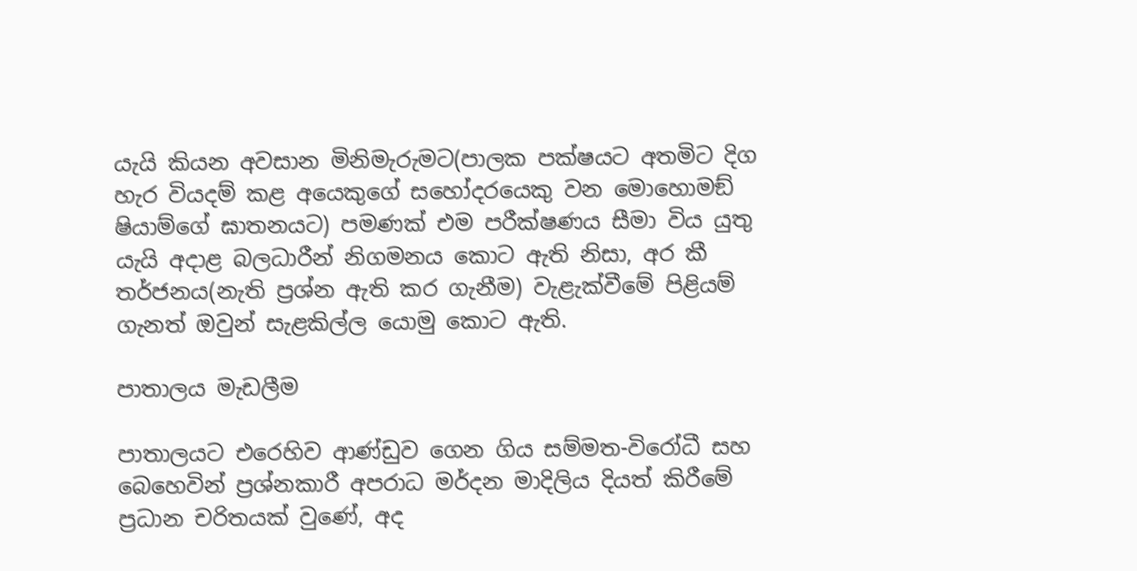යැයි කියන අවසාන මිනිමැරුමට(පාලක පක්ෂයට අතමිට දිග හැර වියදම් කළ අයෙකුගේ සහෝදරයෙකු වන මොහොමඞ් ෂියාම්ගේ ඝාතනයට) පමණක් එම පරීක්ෂණය සීමා විය යුතු යැයි අදාළ බලධාරීන් නිගමනය කොට ඇති නිසා, අර කී තර්ජනය(නැති ප්‍රශ්න ඇති කර ගැනීම) වැළැක්වීමේ පිළියම් ගැනත් ඔවුන් සැළකිල්ල යොමු කොට ඇති.

පාතාලය මැඩලීම

පාතාලයට එරෙහිව ආණ්ඩුව ගෙන ගිය සම්මත-විරෝධී සහ බෙහෙවින් ප්‍රශ්නකාරී අපරාධ මර්දන මාදිලිය දියත් කිරීමේ ප්‍රධාන චරිතයක් වුණේ, අද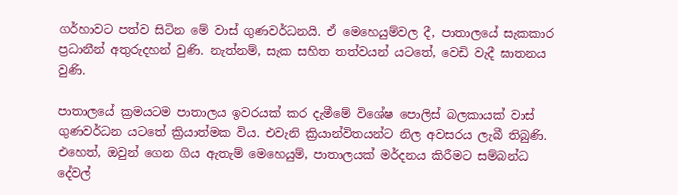ගර්හාවට පත්ව සිටින මේ වාස් ගුණවර්ධනයි. ඒ මෙහෙයුම්වල දී, පාතාලයේ සැකකාර ප්‍රධානීන් අතුරුදහන් වුණි. නැත්නම්, සැක සහිත තත්වයන් යටතේ, වෙඩි වැදී ඝාතනය වුණි.

පාතාලයේ ක්‍රමයටම පාතාලය ඉවරයක් කර දැමීමේ විශේෂ පොලිස් බලකායක් වාස් ගුණවර්ධන යටතේ ක්‍රියාත්මක විය. එවැනි ක්‍රියාන්විතයන්ට නිල අවසරය ලැබී තිබුණි. එහෙත්, ඔවුන් ගෙන ගිය ඇතැම් මෙහෙයුම්, පාතාලයක් මර්දනය කිරීමට සම්බන්ධ දේවල්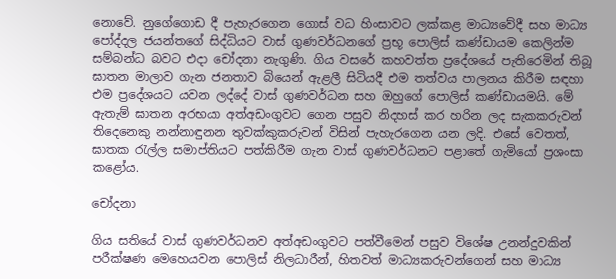නොවේ. නුගේගොඩ දී පැහැරගෙන ගොස් වධ හිංසාවට ලක්කළ මාධ්‍යවේදී සහ මාධ්‍ය පෝද්දල ජයන්තගේ සිද්ධියට වාස් ගුණවර්ධනගේ ප්‍රභූ පොලිස් කණ්ඩායම කෙලින්ම සම්බන්ධ බවට එදා චෝදනා නැගුණි. ගිය වසරේ කහවත්ත ප්‍රදේශයේ පැතිරෙමින් තිබූ ඝාතන මාලාව ගැන ජනතාව බියෙන් ඇළලී සිටියදී එම තත්වය පාලනය කිරීම සඳහා එම ප්‍රදේශයට යවන ලද්දේ වාස් ගුණවර්ධන සහ ඔහුගේ පොලිස් කණ්ඩායමයි. මේ ඇතැම් ඝාතන අරභයා අත්අඩංගුවට ගෙන පසුව නිදහස් කර හරින ලද සැකකරුවන් තිදෙනෙකු නන්නාඳුනන තුවක්කුකරුවන් විසින් පැහැරගෙන යන ලදි. එසේ වෙතත්, ඝාතක රැල්ල සමාප්තියට පත්කිරීම ගැන වාස් ගුණවර්ධනට පළාතේ ගැමියෝ ප්‍රශංසා කළෝය.

චෝදනා

ගිය සතියේ වාස් ගුණවර්ධනව අත්අඩංගුවට පත්වීමෙන් පසුව විශේෂ උනන්දුවකින් පරීක්ෂණ මෙහෙයවන පොලිස් නිලධාරීන්, හිතවත් මාධ්‍යකරුවන්ගෙන් සහ මාධ්‍ය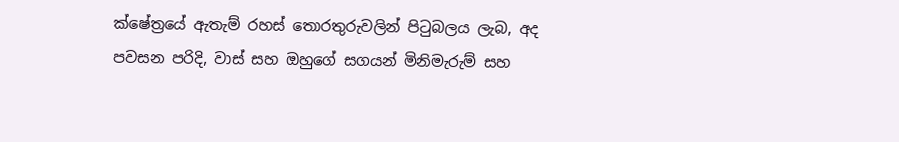ක්ෂේත්‍රයේ ඇතැම් රහස් තොරතුරුවලින් පිටුබලය ලැබ, අද පවසන පරිදි, වාස් සහ ඔහුගේ සගයන් මිනිමැරුම් සහ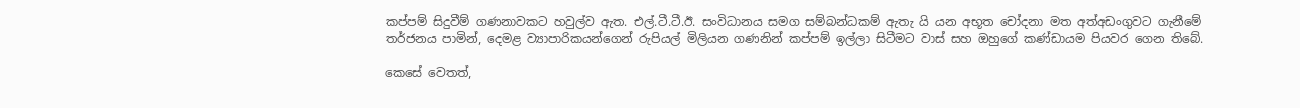කප්පම් සිදුවීම් ගණනාවකට හවුල්ව ඇත. එල්.ටී.ටී.ඊ. සංවිධානය සමග සම්බන්ධකම් ඇතැ යි යන අභූත චෝදනා මත අත්අඩංගුවට ගැනීමේ තර්ජනය පාමින්, දෙමළ ව්‍යාපාරිකයන්ගෙන් රුපියල් මිලියන ගණනින් කප්පම් ඉල්ලා සිටීමට වාස් සහ ඔහුගේ කණ්ඩායම පියවර ගෙන තිබේ.

කෙසේ වෙතත්,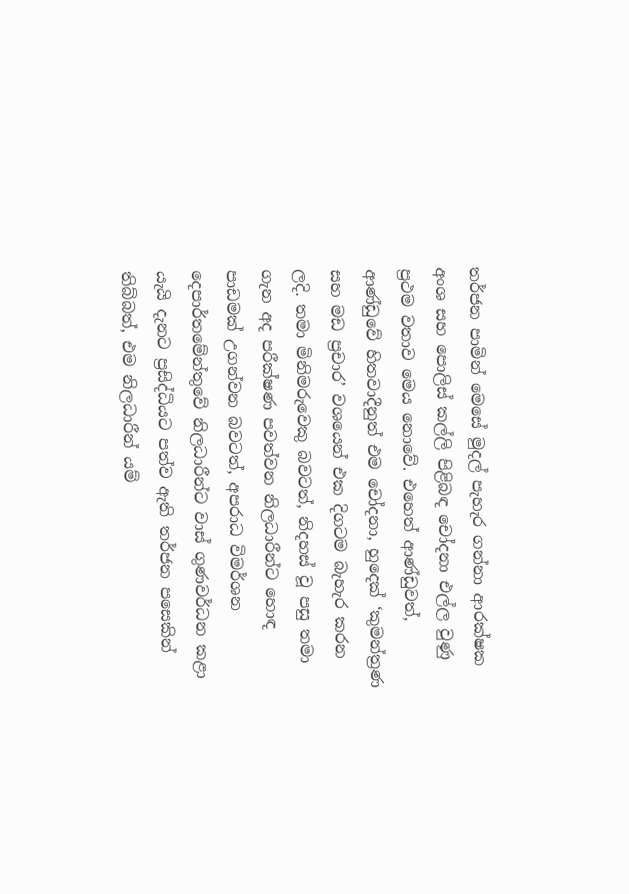තර්ජන පාමින් මෙසේ මුදල් පැහැර ගන්නා ආරක්ෂක අංශ සහ පොලිස් කල්ලි පිළිබඳ චෝදනා එල්ල වුණු ප්‍රථම වතාව මෙය නොවේ. එහෙත් ආණ්ඩුවත්, ආණ්ඩුවේ හිතවාදීනුත් එම චෝදනා, හුදෙක් ‘කුමන්ත්‍රණ සහ මඩ ප්‍රචාර’ වශයෙන් එක දිගටම බැහැර කරන ලදි. තමා මිනිමරුවෙකු බවටත්, නිදහස් වූ පසු තමා ගැන අද පරීක්ෂණ පවත්වන නිලධාරීන්ට හොඳ පාඩමක් උගන්වන බවටත්, අපරාධ විමර්ශන දෙපාර්තමේන්තුවේ නිලධාරීන්ට වාස් ගුණවර්ධන කළා යැයි දැනට ප්‍රසිද්ධියට පත්ව ඇති තර්ජන පසෙකින් තිබ්බත්, එම නිලධාරීන් යම්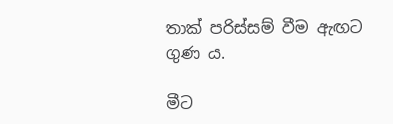තාක් පරිස්සම් වීම ඇඟට ගුණ ය.

මීට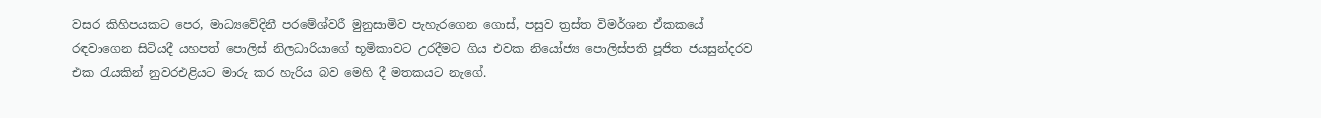වසර කිහිපයකට පෙර, මාධ්‍යවේදිනී පරමේශ්වරී මුනුසාමිව පැහැරගෙන ගොස්, පසුව ත්‍රස්ත විමර්ශන ඒකකයේ රඳවාගෙන සිටියදී යහපත් පොලිස් නිලධාරියාගේ භූමිකාවට උරදීමට ගිය එවක නියෝජ්‍ය පොලිස්පති පූජිත ජයසුන්දරව එක රැයකින් නුවරඑළියට මාරු කර හැරිය බව මෙහි දී මතකයට නැගේ.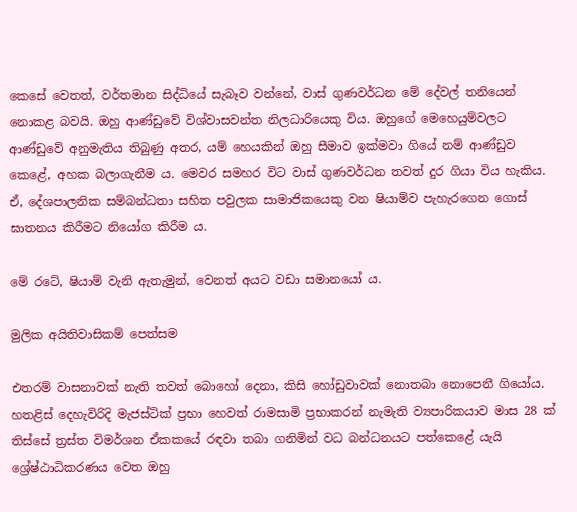කෙසේ වෙතත්, වර්තමාන සිද්ධියේ සැබෑව වන්නේ, වාස් ගුණවර්ධන මේ දේවල් තනියෙන් නොකළ බවයි. ඔහු ආණ්ඩුවේ විශ්වාසවන්ත නිලධාරියෙකු විය. ඔහුගේ මෙහෙයුම්වලට ආණ්ඩුවේ අනුමැතිය තිබුණු අතර, යම් හෙයකින් ඔහු සීමාව ඉක්මවා ගියේ නම් ආණ්ඩුව කෙළේ, අහක බලාගැනීම ය. මෙවර සමහර විට වාස් ගුණවර්ධන තවත් දුර ගියා විය හැකිය. ඒ, දේශපාලනික සම්බන්ධතා සහිත පවුලක සාමාජිකයෙකු වන ෂියාම්ව පැහැරගෙන ගොස් ඝාතනය කිරීමට නියෝග කිරීම ය.

මේ රටේ, ෂියාම් වැනි ඇතැමුන්, වෙනත් අයට වඩා සමානයෝ ය.

මුලික අයිතිවාසිකම් පෙත්සම

එතරම් වාසනාවක් නැති තවත් බොහෝ දෙනා, කිසි හෝඩුවාවක් නොතබා නොපෙනී ගියෝය. හතළිස් දෙහැවිරිදි මැජස්ටික් ප්‍රභා හෙවත් රාමසාමි ප්‍රභාකරන් නැමැති ව්‍යපාරිකයාව මාස 28 ක් තිස්සේ ත්‍රස්ත විමර්ශන ඒකකයේ රඳවා තබා ගනිමින් වධ බන්ධනයට පත්කෙළේ යැයි ශ්‍රේෂ්ඨාධිකරණය වෙත ඔහු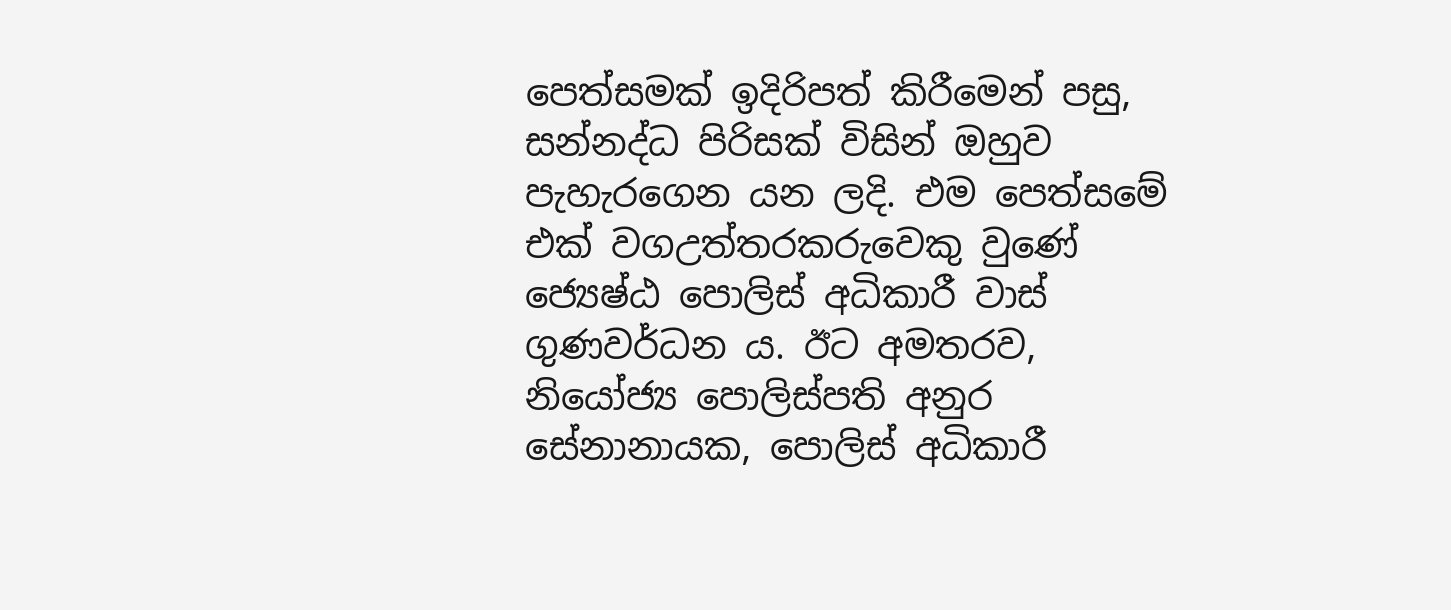පෙත්සමක් ඉදිරිපත් කිරීමෙන් පසු, සන්නද්ධ පිරිසක් විසින් ඔහුව පැහැරගෙන යන ලදි. එම පෙත්සමේ එක් වගඋත්තරකරුවෙකු වුණේ ජ්‍යෙෂ්ඨ පොලිස් අධිකාරී වාස් ගුණවර්ධන ය. ඊට අමතරව, නියෝජ්‍ය පොලිස්පති අනුර සේනානායක, පොලිස් අධිකාරී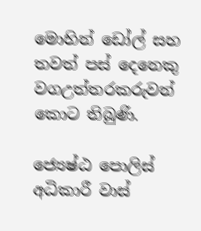මොහින් ඩෝල් සහ තවත් පස් දෙනෙකු වගඋත්තරකරුවන් කොට තිබුණි.

ජ්‍යෙෂ්ඨ පොලිස් අධිකාරී වාස්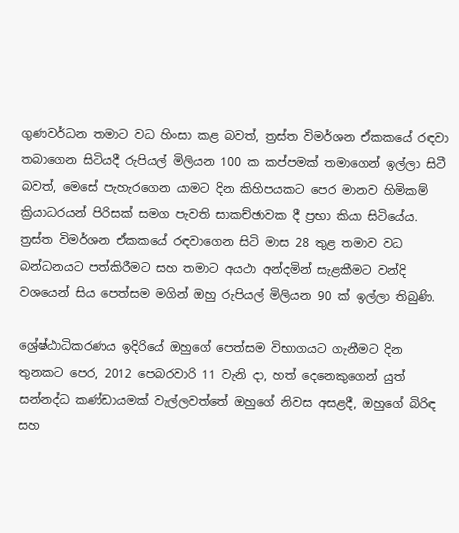ගුණවර්ධන තමාට වධ හිංසා කළ බවත්, ත්‍රස්ත විමර්ශන ඒකකයේ රඳවා තබාගෙන සිටියදී රුපියල් මිලියන 100 ක කප්පමක් තමාගෙන් ඉල්ලා සිටී බවත්, මෙසේ පැහැරගෙන යාමට දින කිහිපයකට පෙර මානව හිමිකම් ක්‍රියාධරයන් පිරිසක් සමග පැවති සාකච්ඡාවක දී ප්‍රභා කියා සිටියේය. ත්‍රස්ත විමර්ශන ඒකකයේ රඳවාගෙන සිටි මාස 28 තුළ තමාව වධ බන්ධනයට පත්කිරීමට සහ තමාට අයථා අන්දමින් සැළකීමට වන්දි වශයෙන් සිය පෙත්සම මගින් ඔහු රුපියල් මිලියන 90 ක් ඉල්ලා තිබුණි.

ශ්‍රේෂ්ඨාධිකරණය ඉදිරියේ ඔහුගේ පෙත්සම විභාගයට ගැනීමට දින තුනකට පෙර, 2012 පෙබරවාරි 11 වැනි දා, හත් දෙනෙකුගෙන් යුත් සන්නද්ධ කණ්ඩායමක් වැල්ලවත්තේ ඔහුගේ නිවස අසළදී, ඔහුගේ බිරිඳ සහ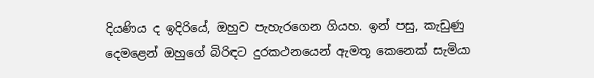දියණිය ද ඉදිරියේ, ඔහුව පැහැරගෙන ගියහ. ඉන් පසු, කැඩුණු දෙමළෙන් ඔහුගේ බිරිඳට දුරකථනයෙන් ඇමතූ කෙනෙක් සැමියා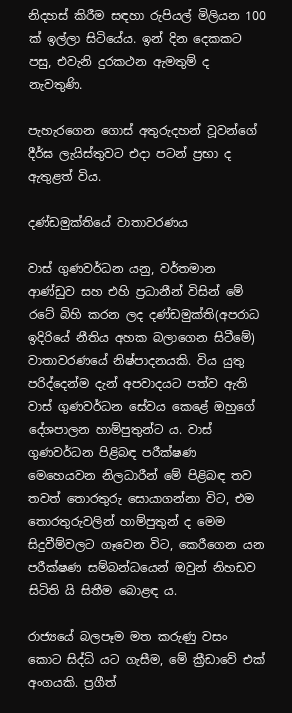නිදහස් කිරීම සඳහා රුපියල් මිලියන 100 ක් ඉල්ලා සිටියේය. ඉන් දින දෙකකට පසු, එවැනි දුරකථන ඇමතුම් ද නැවතුණි.

පැහැරගෙන ගොස් අතුරුදහන් වූවන්ගේ දීර්ඝ ලැයිස්තුවට එදා පටන් ප්‍රභා ද ඇතුළත් විය.

දණ්ඩමුක්තියේ වාතාවරණය

වාස් ගුණවර්ධන යනු, වර්තමාන ආණ්ඩුව සහ එහි ප්‍රධානීන් විසින් මේ රටේ බිහි කරන ලද දණ්ඩමුක්ති(අපරාධ ඉදිරියේ නීතිය අහක බලාගෙන සිටීමේ) වාතාවරණයේ නිෂ්පාදනයකි. විය යුතු පරිද්දෙන්ම දැන් අපවාදයට පත්ව ඇති වාස් ගුණවර්ධන සේවය කෙළේ ඔහුගේ දේශපාලන හාම්පුතුන්ට ය. වාස් ගුණවර්ධන පිළිබඳ පරීක්ෂණ මෙහෙයවන නිලධාරීන් මේ පිළිබඳ තව තවත් තොරතුරු සොයාගන්නා විට, එම තොරතුරුවලින් හාම්පුතුන් ද මෙම සිදුවීම්වලට ගෑවෙන විට, කෙරීගෙන යන පරීක්ෂණ සම්බන්ධයෙන් ඔවුන් නිහඩව සිටිති යි සිතීම බොළඳ ය.

රාජ්‍යයේ බලපෑම මත කරුණු වසං කොට සිද්ධි යට ගැසීම, මේ ක්‍රීඩාවේ එක් අංගයකි. ප්‍රගීත්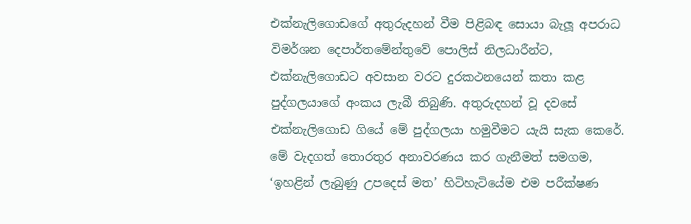එක්නැලිගොඩගේ අතුරුදහන් වීම පිළිබඳ සොයා බැලූ අපරාධ විමර්ශන දෙපාර්තමේන්තුවේ පොලිස් නිලධාරීන්ට, එක්නැලිගොඩට අවසාන වරට දුරකථනයෙන් කතා කළ පුද්ගලයාගේ අංකය ලැබී තිබුණි. අතුරුදහන් වූ දවසේ එක්නැලිගොඩ ගියේ මේ පුද්ගලයා හමුවීමට යැයි සැක කෙරේ. මේ වැදගත් තොරතුර අනාවරණය කර ගැනීමත් සමගම, ‘ඉහළින් ලැබුණු උපදෙස් මත’ හිටිහැටියේම එම පරීක්ෂණ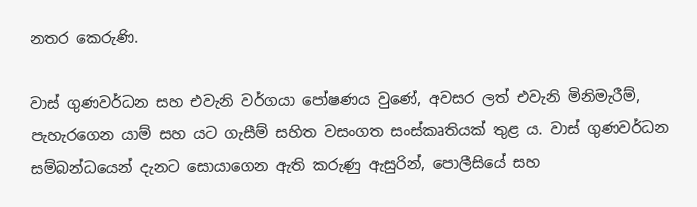නතර කෙරුණි.

වාස් ගුණවර්ධන සහ එවැනි වර්ගයා පෝෂණය වුණේ, අවසර ලත් එවැනි මිනිමැරීම්, පැහැරගෙන යාම් සහ යට ගැසීම් සහිත වසංගත සංස්කෘතියක් තුළ ය. වාස් ගුණවර්ධන සම්බන්ධයෙන් දැනට සොයාගෙන ඇති කරුණු ඇසුරින්, පොලීසියේ සහ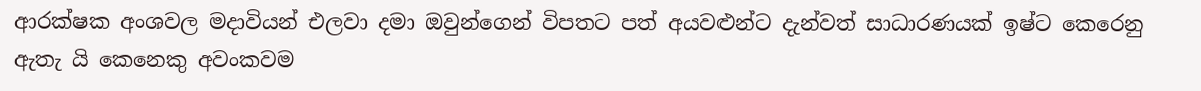ආරක්ෂක අංශවල මදාවියන් එලවා දමා ඔවුන්ගෙන් විපතට පත් අයවළුන්ට දැන්වත් සාධාරණයක් ඉෂ්ට කෙරෙනු ඇතැ යි කෙනෙකු අවංකවම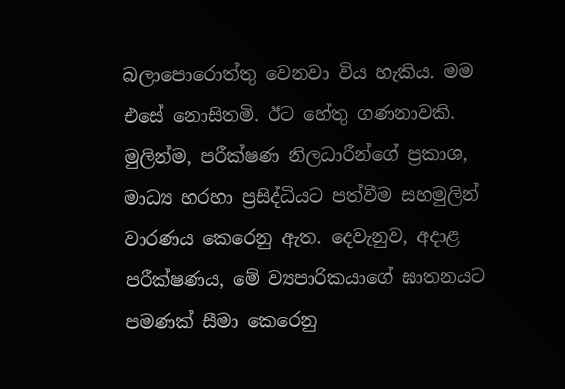බලාපොරොත්තු වෙනවා විය හැකිය. මම එසේ නොසිතමි. ඊට හේතු ගණනාවකි. මුලින්ම, පරීක්ෂණ නිලධාරීන්ගේ ප්‍රකාශ, මාධ්‍ය හරහා ප්‍රසිද්ධියට පත්වීම සහමුලින් වාරණය කෙරෙනු ඇත. දෙවැනුව, අදාළ පරීක්ෂණය, මේ ව්‍යපාරිකයාගේ ඝාතනයට පමණක් සීමා කෙරෙනු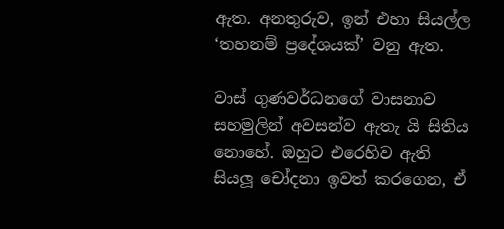ඇත. අනතුරුව, ඉන් එහා සියල්ල ‘තහනම් ප්‍රදේශයක්’ වනු ඇත.

වාස් ගුණවර්ධනගේ වාසනාව සහමුලින් අවසන්ව ඇතැ යි සිතිය නොහේ. ඔහුට එරෙහිව ඇති සියලූ චෝදනා ඉවත් කරගෙන, ඒ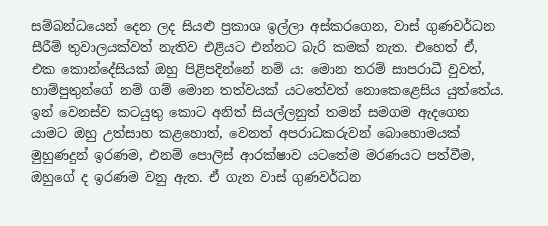සම්බන්ධයෙන් දෙන ලද සියළු ප්‍රකාශ ඉල්ලා අස්කරගෙන, වාස් ගුණවර්ධන සීරීම් තුවාලයක්වත් නැතිව එළියට එන්නට බැරි කමක් නැත. එහෙත් ඒ, එක කොන්දේසියක් ඔහු පිළිපදින්නේ නම් ය: මොන තරම් සාපරාධී වුවත්, හාම්පුතුන්ගේ නම් ගම් මොන තත්වයක් යටතේවත් නොකෙළෙසිය යුත්තේය. ඉන් වෙනස්ව කටයුතු කොට අනිත් සියල්ලනුත් තමන් සමගම ඇදගෙන යාමට ඔහු උත්සාහ කළහොත්, වෙනත් අපරාධකරුවන් බොහොමයක් මුහුණදුන් ඉරණම, එනම් පොලිස් ආරක්ෂාව යටතේම මරණයට පත්වීම, ඔහුගේ ද ඉරණම වනු ඇත. ඒ ගැන වාස් ගුණවර්ධන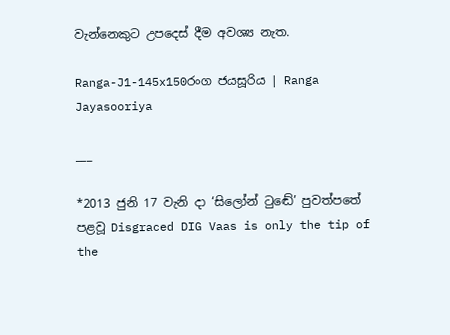වැන්නෙකුට උපදෙස් දීම අවශ්‍ය නැත.

Ranga-J1-145x150රංග ජයසූරිය | Ranga Jayasooriya

___

*2013 ජුනි 17 වැනි දා ‘සිලෝන් ටුඬේ’ පුවත්පතේ පළවූ Disgraced DIG Vaas is only the tip of the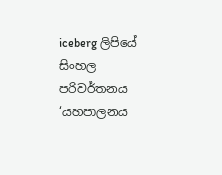iceberg ලිපියේ සිංහල පරිවර්තනය ‘යහපාලනය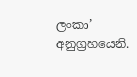ලංකා’ අනුග්‍රහයෙනි.